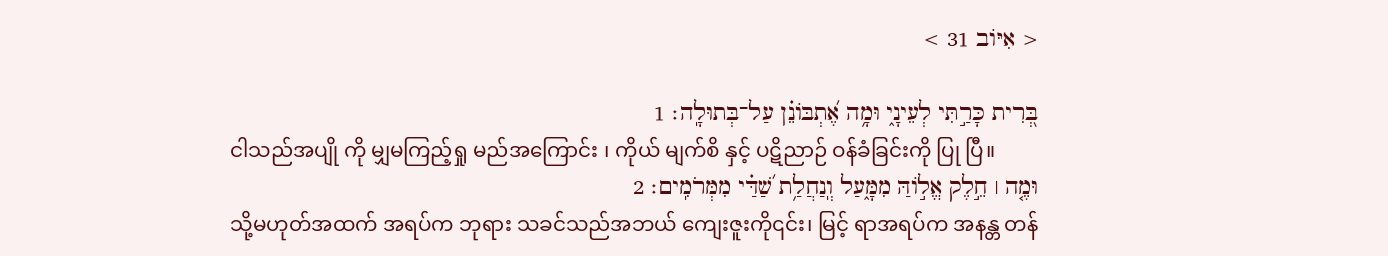< אִיּוֹב 31 >

בְּ֭רִית כָּרַ֣תִּי לְעֵינָ֑י וּמָ֥ה אֶ֝תְבּוֹנֵ֗ן עַל־בְּתוּלָֽה׃ 1
ငါသည်အပျို ကို မျှမကြည့်ရှု မည်အကြောင်း ၊ ကိုယ် မျက်စိ နှင့် ပဋိညာဉ် ဝန်ခံခြင်းကို ပြု ပြီ။
וּמֶ֤ה ׀ חֵ֣לֶק אֱל֣וֹהַּ מִמָּ֑עַל וְֽנַחֲלַ֥ת שַׁ֝דַּ֗י מִמְּרֹמִֽים׃ 2
သို့မဟုတ်အထက် အရပ်က ဘုရား သခင်သည်အဘယ် ကျေးဇူးကို၎င်း၊ မြင့် ရာအရပ်က အနန္တ တန်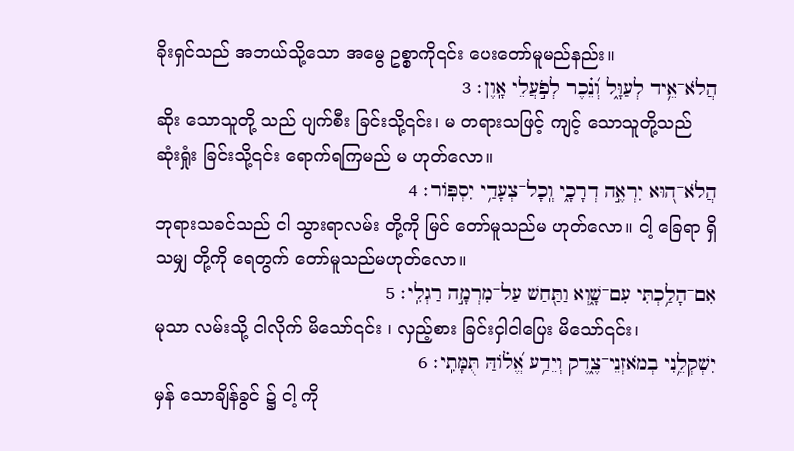ခိုးရှင်သည် အဘယ်သို့သော အမွေ ဥစ္စာကို၎င်း ပေးတော်မူမည်နည်း။
הֲלֹא־אֵ֥יד לְעַוָּ֑ל וְ֝נֵ֗כֶר לְפֹ֣עֲלֵי אָֽוֶן׃ 3
ဆိုး သောသူတို့ သည် ပျက်စီး ခြင်းသို့၎င်း၊ မ တရားသဖြင့် ကျင့် သောသူတို့သည် ဆုံးရှုံး ခြင်းသို့၎င်း ရောက်ရကြမည် မ ဟုတ်လော။
הֲלֹא־ה֭וּא יִרְאֶ֣ה דְרָכָ֑י וְֽכָל־צְעָדַ֥י יִסְפּֽוֹר׃ 4
ဘုရားသခင်သည် ငါ သွားရာလမ်း တို့ကို မြင် တော်မူသည်မ ဟုတ်လော။ ငါ့ ခြေရာ ရှိသမျှ တို့ကို ရေတွက် တော်မူသည်မဟုတ်လော။
אִם־הָלַ֥כְתִּי עִם־שָׁ֑וְא וַתַּ֖חַשׁ עַל־מִרְמָ֣ה רַגְלִֽי׃ 5
မုသာ လမ်းသို့ ငါလိုက် မိသော်၎င်း ၊ လှည့်စား ခြင်းငှါငါပြေး မိသော်၎င်း၊
יִשְׁקְלֵ֥נִי בְמֹאזְנֵי־צֶ֑דֶק וְיֵדַ֥ע אֱ֝ל֗וֹהַּ תֻּמָּתִֽי׃ 6
မှန် သောချိန်ခွင် ၌ ငါ့ ကို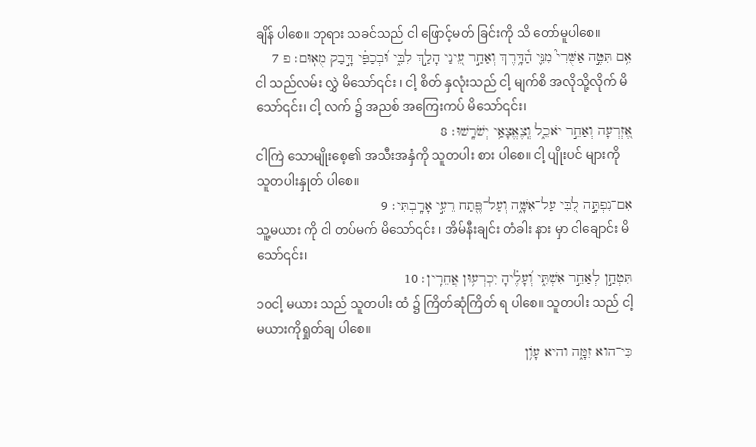ချိန် ပါစေ။ ဘုရား သခင်သည် ငါ ဖြောင့်မတ် ခြင်းကို သိ တော်မူပါစေ။
אִ֥ם תִּטֶּ֣ה אַשֻּׁרִי֮ מִנִּ֪י הַ֫דָּ֥רֶךְ וְאַחַ֣ר עֵ֭ינַי הָלַ֣ךְ לִבִּ֑י וּ֝בְכַפַּ֗י דָּ֣בַק מֻאֽוּם׃ פ 7
ငါ သည်လမ်း လွှဲ မိသော်၎င်း ၊ ငါ့ စိတ် နှလုံးသည် ငါ့ မျက်စိ အလိုသို့လိုက် မိသော်၎င်း၊ ငါ့ လက် ၌ အညစ် အကြေးကပ် မိသော်၎င်း၊
אֶ֭זְרְעָה וְאַחֵ֣ר יֹאכֵ֑ל וְֽצֶאֱצָאַ֥י יְשֹׁרָֽשׁוּ׃ 8
ငါကြဲ သောမျိုးစေ့၏ အသီးအနှံကို သူတပါး စား ပါစေ။ ငါ့ ပျိုးပင် များကို သူတပါးနှုတ် ပါစေ။
אִם־נִפְתָּ֣ה לִ֭בִּי עַל־אִשָּׁ֑ה וְעַל־פֶּ֖תַח רֵעִ֣י אָרָֽבְתִּי׃ 9
သူ့မယား ကို ငါ တပ်မက် မိသော်၎င်း ၊ အိမ်နီးချင်း တံခါး နား မှာ ငါချောင်း မိသော်၎င်း၊
תִּטְחַ֣ן לְאַחֵ֣ר אִשְׁתִּ֑י וְ֝עָלֶ֗יהָ יִכְרְע֥וּן אֲחֵרִֽין׃ 10
၁၀ငါ့ မယား သည် သူတပါး ထံ ၌ ကြိတ်ဆုံကြိတ် ရ ပါစေ။ သူတပါး သည် ငါ့မယားကိုရှုတ်ချ ပါစေ။
כִּי־הוא זִמָּ֑ה והיא עָוֺ֥ן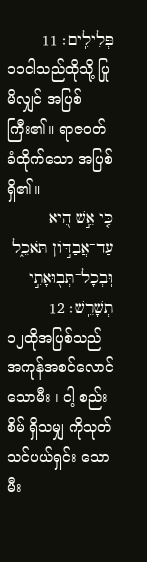פְּלִילִֽים׃ 11
၁၁ငါသည်ထိုသို့ ပြုမိလျှင် အပြစ် ကြီး၏။ ရာဇဝတ် ခံထိုက်သော အပြစ်ရှိ၏။
כִּ֤י אֵ֣שׁ הִ֭יא עַד־אֲבַדּ֣וֹן תֹּאכֵ֑ל וּֽבְכָל־תְּב֖וּאָתִ֣י תְשָׁרֵֽשׁ׃ 12
၁၂ထိုအပြစ်သည် အကုန်အစင်လောင် သောမီး ၊ ငါ့ စည်းစိမ် ရှိသမျှ ကိုသုတ်သင်ပယ်ရှင်း သောမီး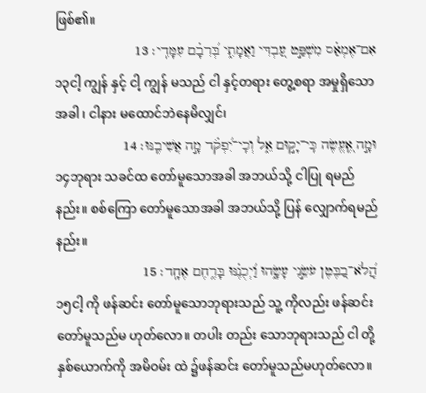ဖြစ်၏။
אִם־אֶמְאַ֗ס מִשְׁפַּ֣ט עַ֭בְדִּי וַאֲמָתִ֑י בְּ֝רִבָ֗ם עִמָּדִֽי׃ 13
၁၃ငါ့ ကျွန် နှင့် ငါ့ ကျွန် မသည် ငါ နှင့်တရား တွေ့စရာ အမှုရှိသောအခါ ၊ ငါနား မထောင်ဘဲနေမိလျှင်၊
וּמָ֣ה אֶֽ֭עֱשֶׂה כִּֽי־יָק֣וּם אֵ֑ל וְכִֽי־יִ֝פְקֹ֗ד מָ֣ה אֲשִׁיבֶֽנּוּ׃ 14
၁၄ဘုရား သခင်ထ တော်မူသောအခါ အဘယ်သို့ ငါပြု ရမည်နည်း။ စစ်ကြော တော်မူသောအခါ အဘယ်သို့ ပြန် လျှောက်ရမည်နည်း။
הֲֽ֝לֹא־בַ֭בֶּטֶן עֹשֵׂ֣נִי עָשָׂ֑הוּ וַ֝יְכֻנֶ֗נּוּ בָּרֶ֥חֶם אֶחָֽד׃ 15
၁၅ငါ့ ကို ဖန်ဆင်း တော်မူသောဘုရားသည် သူ့ ကိုလည်း ဖန်ဆင်း တော်မူသည်မ ဟုတ်လော။ တပါး တည်း သောဘုရားသည် ငါ တို့နှစ်ယောက်ကို အမိဝမ်း ထဲ ၌ဖန်ဆင်း တော်မူသည်မဟုတ်လော။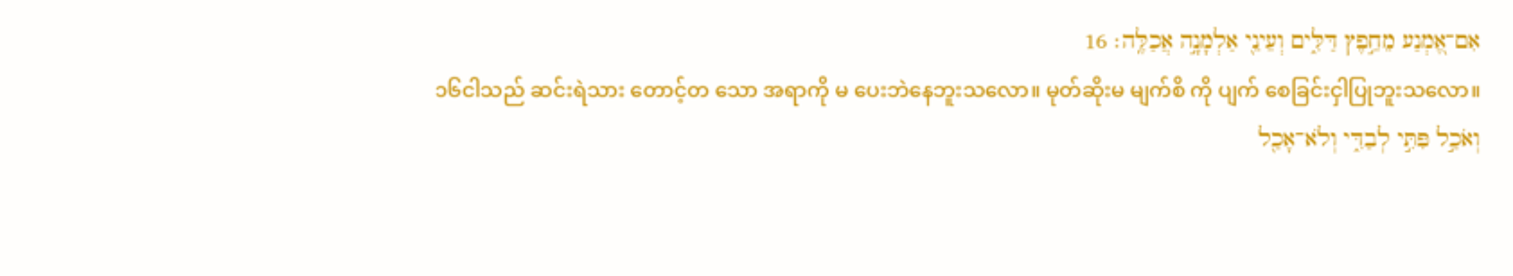אִם־אֶ֭מְנַע מֵחֵ֣פֶץ דַּלִּ֑ים וְעֵינֵ֖י אַלְמָנָ֣ה אֲכַלֶּֽה׃ 16
၁၆ငါသည် ဆင်းရဲသား တောင့်တ သော အရာကို မ ပေးဘဲနေဘူးသလော။ မုတ်ဆိုးမ မျက်စိ ကို ပျက် စေခြင်းငှါပြုဘူးသလော။
וְאֹכַ֣ל פִּתִּ֣י לְבַדִּ֑י וְלֹא־אָכַ֖ל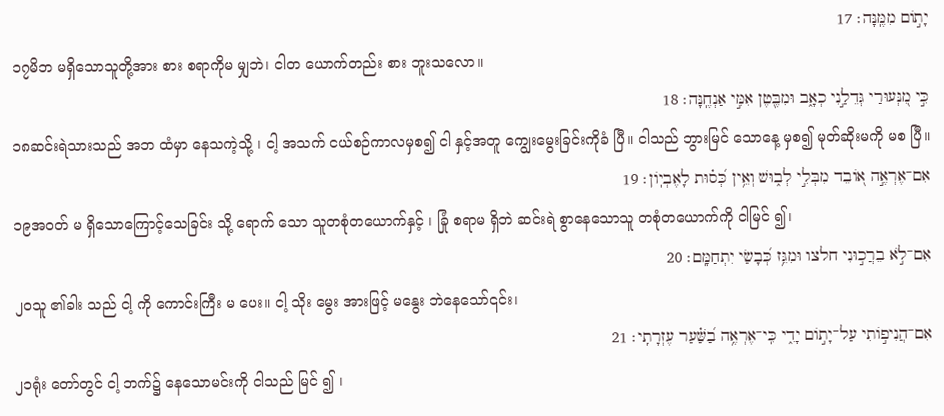יָת֣וֹם מִמֶּֽנָּה׃ 17
၁၇မိဘ မရှိသောသူတို့အား စား စရာကိုမ မျှဘဲ၊ ငါတ ယောက်တည်း စား ဘူးသလော။
כִּ֣י מִ֭נְּעוּרַי גְּדֵלַ֣נִי כְאָ֑ב וּמִבֶּ֖טֶן אִמִּ֣י אַנְחֶֽנָּה׃ 18
၁၈ဆင်းရဲသားသည် အဘ ထံမှာ နေသကဲ့သို့ ၊ ငါ့ အသက် ငယ်စဉ်ကာလမှစ၍ ငါ နှင့်အတူ ကျွေးမွေးခြင်းကိုခံ ပြီ။ ငါသည် ဘွားမြင် သောနေ့ မှစ၍ မုတ်ဆိုးမကို မစ ပြီ။
אִם־אֶרְאֶ֣ה א֭וֹבֵד מִבְּלִ֣י לְב֑וּשׁ וְאֵ֥ין כְּ֝ס֗וּת לָאֶבְיֽוֹן׃ 19
၁၉အဝတ် မ ရှိသောကြောင့်သေခြင်း သို့ ရောက် သော သူတစုံတယောက်နှင့် ၊ ခြုံ စရာမ ရှိဘဲ ဆင်းရဲ စွာနေသောသူ တစုံတယောက်ကို ငါမြင် ၍၊
אִם־לֹ֣א בֵרֲכ֣וּנִי חלצו וּמִגֵּ֥ז כְּ֝בָשַׂי יִתְחַמָּֽם׃ 20
၂၀သူ ၏ခါး သည် ငါ့ ကို ကောင်းကြီး မ ပေး။ ငါ့ သိုး မွေး အားဖြင့် မနွေး ဘဲနေသော်၎င်း၊
אִם־הֲנִיפ֣וֹתִי עַל־יָת֣וֹם יָדִ֑י כִּֽי־אֶרְאֶ֥ה בַ֝שַּׁ֗עַר עֶזְרָתִֽי׃ 21
၂၁ရုံး တော်တွင် ငါ့ ဘက်၌ နေသောမင်းကို ငါသည် မြင် ၍ ၊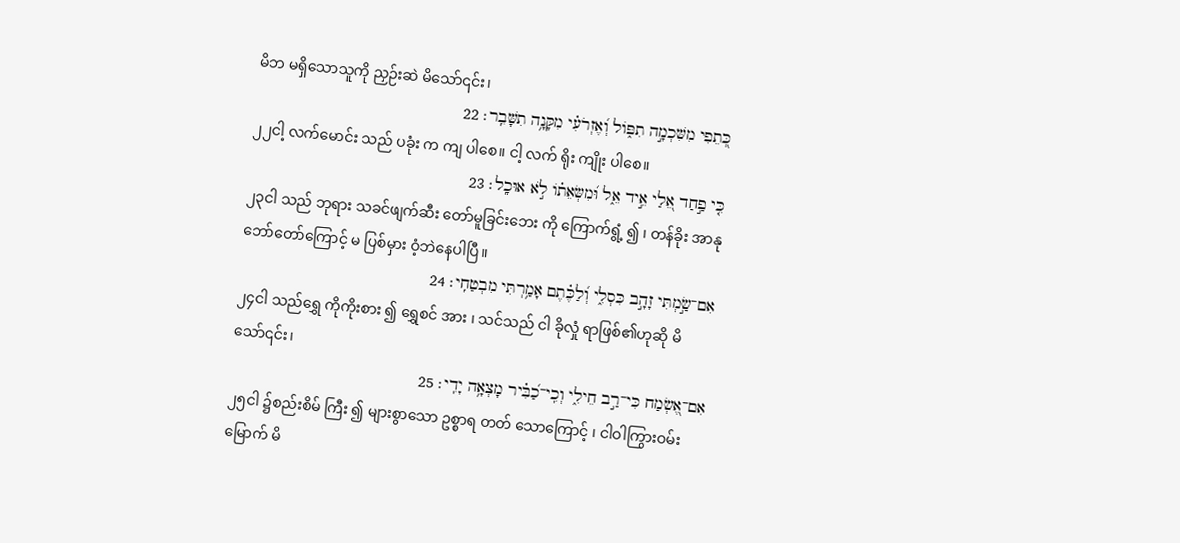မိဘ မရှိသောသူကို ညှဉ်းဆဲ မိသော်၎င်း၊
כְּ֭תֵפִי מִשִּׁכְמָ֣ה תִפּ֑וֹל וְ֝אֶזְרֹעִ֗י מִקָּנָ֥ה תִשָּׁבֵֽר׃ 22
၂၂ငါ့ လက်မောင်း သည် ပခုံး က ကျ ပါစေ။ ငါ့ လက် ရိုး ကျိုး ပါစေ။
כִּ֤י פַ֣חַד אֵ֭לַי אֵ֣יד אֵ֑ל וּ֝מִשְּׂאֵת֗וֹ לֹ֣א אוּכָֽל׃ 23
၂၃ငါ သည် ဘုရား သခင်ဖျက်ဆီး တော်မူခြင်းဘေး ကို ကြောက်ရွံ့ ၍ ၊ တန်ခိုး အာနုဘော်တော်ကြောင့် မ ပြစ်မှား ဝံ့ဘဲနေပါပြီ။
אִם־שַׂ֣מְתִּי זָהָ֣ב כִּסְלִ֑י וְ֝לַכֶּ֗תֶם אָמַ֥רְתִּי מִבְטַחִֽי׃ 24
၂၄ငါ သည်ရွှေ ကိုကိုးစား ၍ ရွှေစင် အား ၊ သင်သည် ငါ ခိုလှုံ ရာဖြစ်၏ဟုဆို မိသော်၎င်း၊
אִם־אֶ֭שְׂמַח כִּי־רַ֣ב חֵילִ֑י וְכִֽי־כַ֝בִּ֗יר מָצְאָ֥ה יָדִֽי׃ 25
၂၅ငါ ၌စည်းစိမ် ကြီး ၍ များစွာသော ဥစ္စာရ တတ် သောကြောင့် ၊ ငါဝါကြွားဝမ်းမြောက် မိ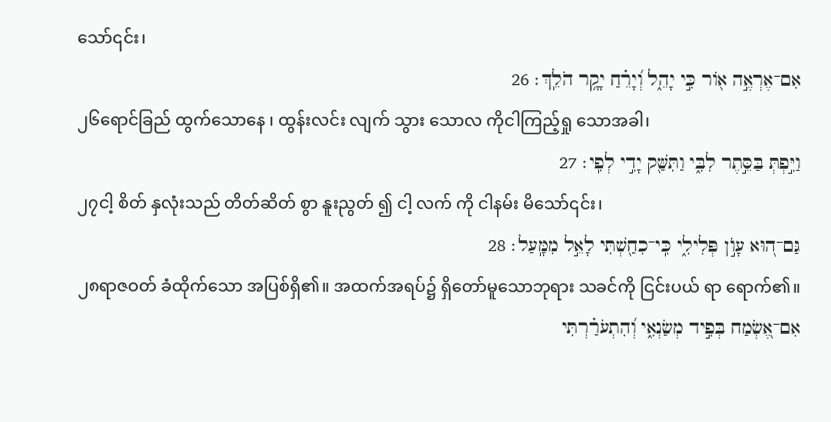သော်၎င်း၊
אִם־אֶרְאֶ֣ה א֖וֹר כִּ֣י יָהֵ֑ל וְ֝יָרֵ֗חַ יָקָ֥ר הֹלֵֽךְ׃ 26
၂၆ရောင်ခြည် ထွက်သောနေ ၊ ထွန်းလင်း လျက် သွား သောလ ကိုငါကြည့်ရှု သောအခါ၊
וַיִּ֣פְתְּ בַּסֵּ֣תֶר לִבִּ֑י וַתִּשַּׁ֖ק יָדִ֣י לְפִֽי׃ 27
၂၇ငါ့ စိတ် နှလုံးသည် တိတ်ဆိတ် စွာ နူးညွတ် ၍ ငါ့ လက် ကို ငါနမ်း မိသော်၎င်း၊
גַּם־ה֭וּא עָוֺ֣ן פְּלִילִ֑י כִּֽי־כִחַ֖שְׁתִּי לָאֵ֣ל מִמָּֽעַל׃ 28
၂၈ရာဇဝတ် ခံထိုက်သော အပြစ်ရှိ၏။ အထက်အရပ်၌ ရှိတော်မူသောဘုရား သခင်ကို ငြင်းပယ် ရာ ရောက်၏။
אִם־אֶ֭שְׂמַח בְּפִ֣יד מְשַׂנְאִ֑י וְ֝הִתְעֹרַ֗רְתִּי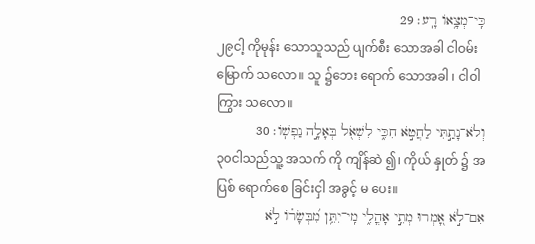כִּֽי־מְצָ֥אוֹ רָֽע׃ 29
၂၉ငါ့ ကိုမုန်း သောသူသည် ပျက်စီး သောအခါ ငါဝမ်းမြောက် သလော။ သူ ၌ဘေး ရောက် သောအခါ ၊ ငါဝါကြွား သလော။
וְלֹא־נָתַ֣תִּי לַחֲטֹ֣א חִכִּ֑י לִשְׁאֹ֖ל בְּאָלָ֣ה נַפְשֽׁוֹ׃ 30
၃၀ငါသည်သူ့ အသက် ကို ကျိန်ဆဲ ၍၊ ကိုယ် နှုတ် ၌ အပြစ် ရောက်စေ ခြင်းငှါ အခွင့် မ ပေး။
אִם־לֹ֣א אָ֭מְרוּ מְתֵ֣י אָהֳלִ֑י מִֽי־יִתֵּ֥ן מִ֝בְּשָׂר֗וֹ לֹ֣א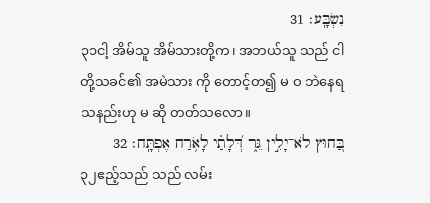נִשְׂבָּֽע׃ 31
၃၁ငါ့ အိမ်သူ အိမ်သားတို့က၊ အဘယ်သူ သည် ငါတို့သခင်၏ အမဲသား ကို တောင့်တ၍ မ ဝ ဘဲနေရ သနည်းဟု မ ဆို တတ်သလော။
בַּ֭חוּץ לֹא־יָלִ֣ין גֵּ֑ר דְּ֝לָתַ֗י לָאֹ֥רַח אֶפְתָּֽח׃ 32
၃၂ဧည့်သည် သည် လမ်း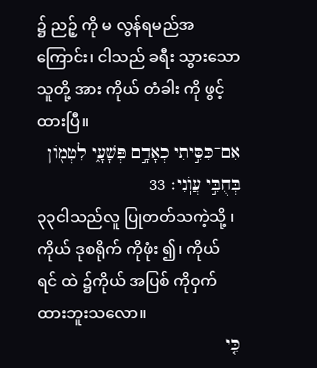၌ ညဉ့် ကို မ လွန်ရမည်အကြောင်း၊ ငါသည် ခရီး သွားသောသူတို့ အား ကိုယ် တံခါး ကို ဖွင့် ထားပြီ။
אִם־כִּסִּ֣יתִי כְאָדָ֣ם פְּשָׁעָ֑י לִטְמ֖וֹן בְּחֻבִּ֣י עֲוֺֽנִי׃ 33
၃၃ငါသည်လူ ပြုတတ်သကဲ့သို့ ၊ ကိုယ် ဒုစရိုက် ကိုဖုံး ၍၊ ကိုယ် ရင် ထဲ ၌ကိုယ် အပြစ် ကိုဝှက် ထားဘူးသလော။
כִּ֤י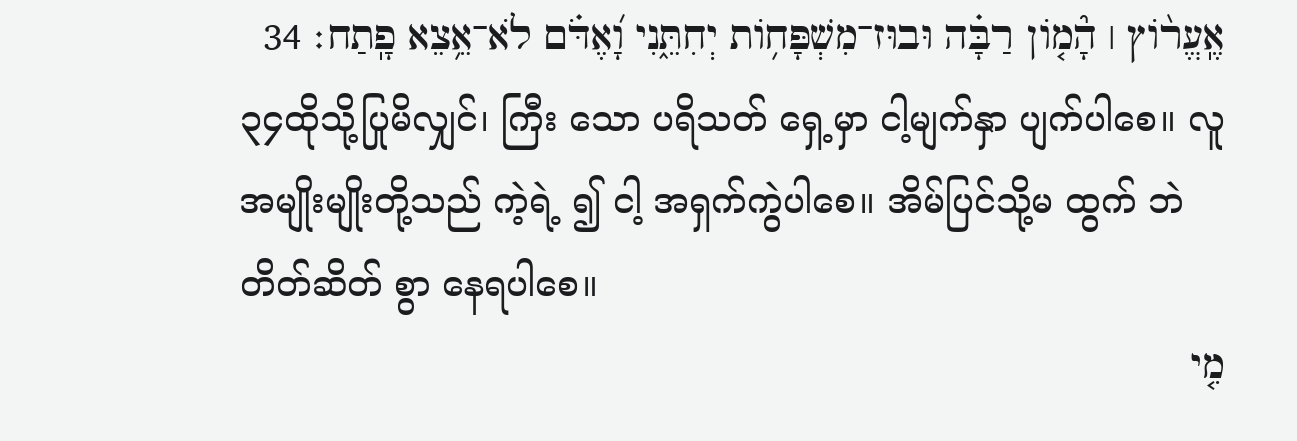אֶֽעֱר֨וֹץ ׀ הָ֘מ֤וֹן רַבָּ֗ה וּבוּז־מִשְׁפָּח֥וֹת יְחִתֵּ֑נִי וָ֝אֶדֹּ֗ם לֹא־אֵ֥צֵא פָֽתַח׃ 34
၃၄ထိုသို့ပြုမိလျှင်၊ ကြီး သော ပရိသတ် ရှေ့မှာ ငါ့မျက်နှာ ပျက်ပါစေ။ လူ အမျိုးမျိုးတို့သည် ကဲ့ရဲ့ ၍ ငါ့ အရှက်ကွဲပါစေ။ အိမ်ပြင်သို့မ ထွက် ဘဲ တိတ်ဆိတ် စွာ နေရပါစေ။
מִ֤י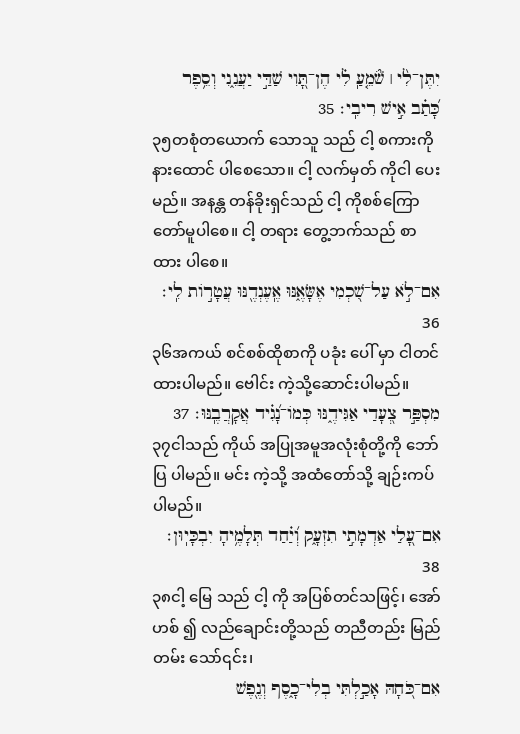יִתֶּן־לִ֨י ׀ שֹׁ֘מֵ֤עַֽ לִ֗י הֶן־תָּ֭וִי שַׁדַּ֣י יַעֲנֵ֑נִי וְסֵ֥פֶר כָּ֝תַ֗ב אִ֣ישׁ רִיבִֽי׃ 35
၃၅တစုံတယောက် သောသူ သည် ငါ့ စကားကို နားထောင် ပါစေသော။ ငါ့ လက်မှတ် ကိုငါ ပေး မည်။ အနန္တ တန်ခိုးရှင်သည် ငါ့ ကိုစစ်ကြောတော်မူပါစေ။ ငါ့ တရား တွေ့ဘက်သည် စာ ထား ပါစေ။
אִם־לֹ֣א עַל־שִׁ֭כְמִי אֶשָּׂאֶ֑נּוּ אֶֽעֶנְדֶ֖נּוּ עֲטָר֣וֹת לִֽי׃ 36
၃၆အကယ် စင်စစ်ထိုစာကို ပခုံး ပေါ် မှာ ငါတင် ထားပါမည်။ ဗေါင်း ကဲ့သို့ဆောင်းပါမည်။
מִסְפַּ֣ר צְ֭עָדַי אַגִּידֶ֑נּוּ כְּמוֹ־נָ֝גִ֗יד אֲקָרֲבֶֽנּוּ׃ 37
၃၇ငါသည် ကိုယ် အပြုအမူအလုံးစုံတို့ကို ဘော်ပြ ပါမည်။ မင်း ကဲ့သို့ အထံတော်သို့ ချဉ်းကပ် ပါမည်။
אִם־עָ֭לַי אַדְמָתִ֣י תִזְעָ֑ק וְ֝יַ֗חַד תְּלָמֶ֥יהָ יִבְכָּיֽוּן׃ 38
၃၈ငါ့ မြေ သည် ငါ့ ကို အပြစ်တင်သဖြင့်၊ အော်ဟစ် ၍ လည်ချောင်းတို့သည် တညီတည်း မြည်တမ်း သော်၎င်း၊
אִם־כֹּ֭חָהּ אָכַ֣לְתִּי בְלִי־כָ֑סֶף וְנֶ֖פֶשׁ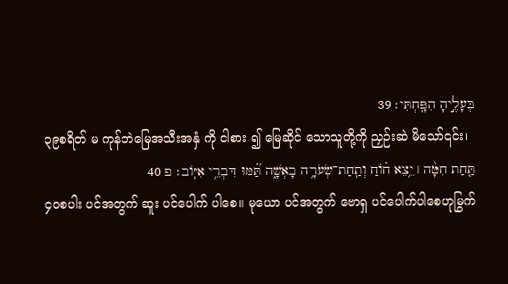בְּעָלֶ֣יהָ הִפָּֽחְתִּי׃ 39
၃၉စရိတ် မ ကုန်ဘဲမြေအသီးအနှံ ကို ငါစား ၍ မြေဆိုင် သောသူတို့ကို ညှဉ်းဆဲ မိသော်၎င်း၊
תַּ֤חַת חִטָּ֨ה ׀ יֵ֥צֵא ח֗וֹחַ וְתַֽחַת־שְׂעֹרָ֥ה בָאְשָׁ֑ה תַּ֝֗מּוּ דִּבְרֵ֥י אִיּֽוֹב׃ פ 40
၄၀စပါး ပင်အတွက် ဆူး ပင်ပေါက် ပါစေ။ မုယော ပင်အတွက် ဗောရှ ပင်ပေါက်ပါစေဟုမြွက်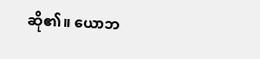ဆို၏။ ယောဘ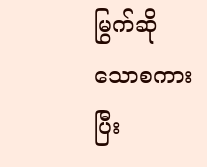မြွက်ဆိုသောစကား ပြီး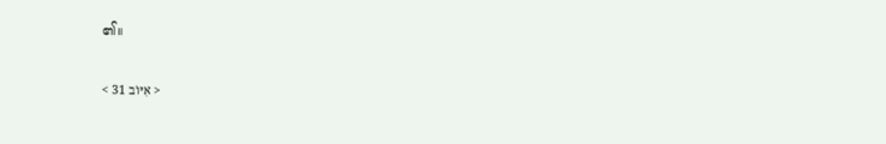၏။

< אִיּוֹב 31 >